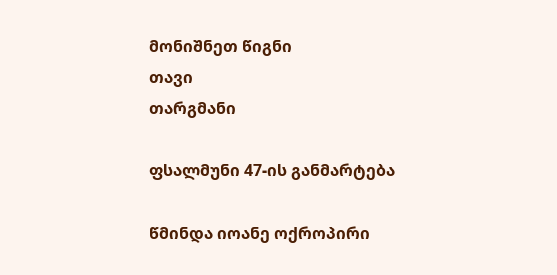მონიშნეთ წიგნი
თავი
თარგმანი

ფსალმუნი 47-ის განმარტება

წმინდა იოანე ოქროპირი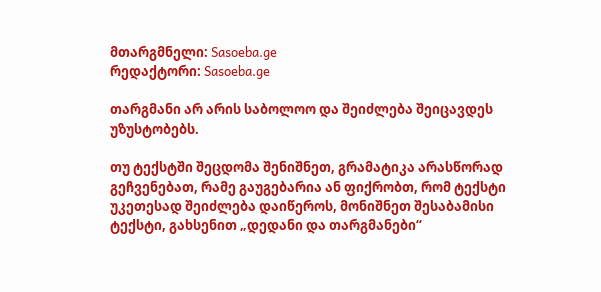მთარგმნელი: Sasoeba.ge
რედაქტორი: Sasoeba.ge

თარგმანი არ არის საბოლოო და შეიძლება შეიცავდეს უზუსტობებს.

თუ ტექსტში შეცდომა შენიშნეთ, გრამატიკა არასწორად გეჩვენებათ, რამე გაუგებარია ან ფიქრობთ, რომ ტექსტი უკეთესად შეიძლება დაიწეროს, მონიშნეთ შესაბამისი ტექსტი, გახსენით „დედანი და თარგმანები“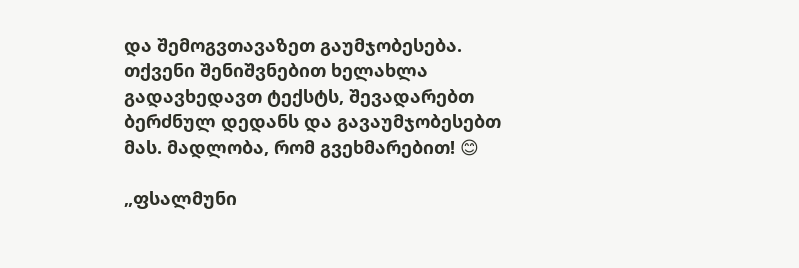და შემოგვთავაზეთ გაუმჯობესება.
თქვენი შენიშვნებით ხელახლა გადავხედავთ ტექსტს, შევადარებთ ბერძნულ დედანს და გავაუმჯობესებთ მას. მადლობა, რომ გვეხმარებით! 😊

„ფსალმუნი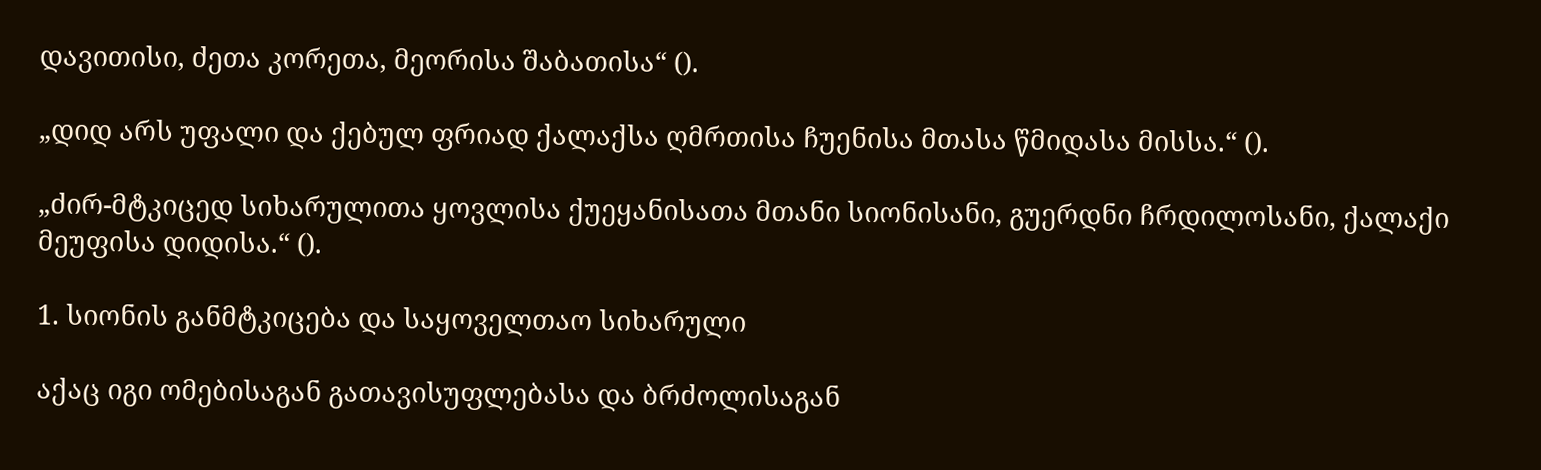დავითისი, ძეთა კორეთა, მეორისა შაბათისა“ ().

„დიდ არს უფალი და ქებულ ფრიად ქალაქსა ღმრთისა ჩუენისა მთასა წმიდასა მისსა.“ ().

„ძირ-მტკიცედ სიხარულითა ყოვლისა ქუეყანისათა მთანი სიონისანი, გუერდნი ჩრდილოსანი, ქალაქი მეუფისა დიდისა.“ ().

1. სიონის განმტკიცება და საყოველთაო სიხარული

აქაც იგი ომებისაგან გათავისუფლებასა და ბრძოლისაგან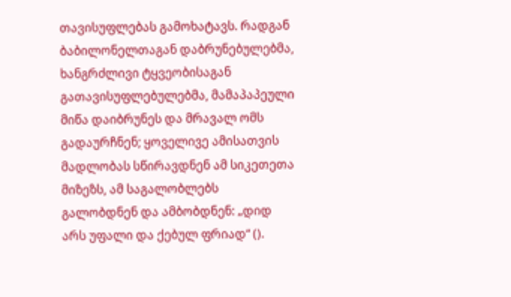თავისუფლებას გამოხატავს. რადგან ბაბილონელთაგან დაბრუნებულებმა, ხანგრძლივი ტყვეობისაგან გათავისუფლებულებმა, მამაპაპეული მიწა დაიბრუნეს და მრავალ ომს გადაურჩნენ; ყოველივე ამისათვის მადლობას სწირავდნენ ამ სიკეთეთა მიზეზს, ამ საგალობლებს გალობდნენ და ამბობდნენ: „დიდ არს უფალი და ქებულ ფრიად“ ().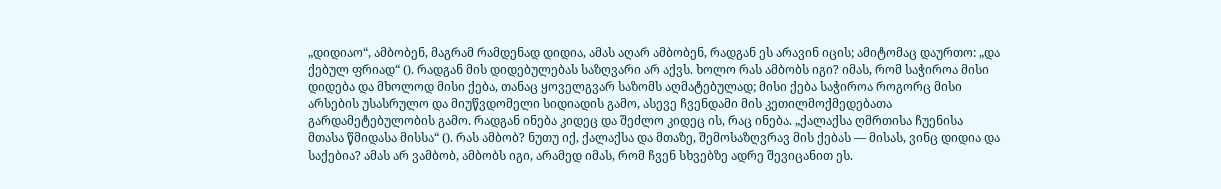„დიდიაო“, ამბობენ, მაგრამ რამდენად დიდია, ამას აღარ ამბობენ, რადგან ეს არავინ იცის; ამიტომაც დაურთო: „და ქებულ ფრიად“ (). რადგან მის დიდებულებას საზღვარი არ აქვს. ხოლო რას ამბობს იგი? იმას, რომ საჭიროა მისი დიდება და მხოლოდ მისი ქება, თანაც ყოველგვარ საზომს აღმატებულად; მისი ქება საჭიროა როგორც მისი არსების უსასრულო და მიუწვდომელი სიდიადის გამო, ასევე ჩვენდამი მის კეთილმოქმედებათა გარდამეტებულობის გამო. რადგან ინება კიდეც და შეძლო კიდეც ის, რაც ინება. „ქალაქსა ღმრთისა ჩუენისა მთასა წმიდასა მისსა“ (). რას ამბობ? ნუთუ იქ, ქალაქსა და მთაზე, შემოსაზღვრავ მის ქებას — მისას, ვინც დიდია და საქებია? ამას არ ვამბობ, ამბობს იგი, არამედ იმას, რომ ჩვენ სხვებზე ადრე შევიცანით ეს.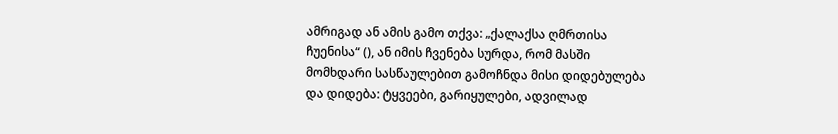ამრიგად ან ამის გამო თქვა: „ქალაქსა ღმრთისა ჩუენისა“ (), ან იმის ჩვენება სურდა, რომ მასში მომხდარი სასწაულებით გამოჩნდა მისი დიდებულება და დიდება: ტყვეები, გარიყულები, ადვილად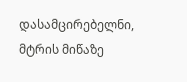დასამცირებელნი, მტრის მიწაზე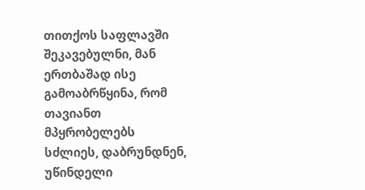თითქოს საფლავში შეკავებულნი, მან ერთბაშად ისე გამოაბრწყინა, რომ თავიანთ მპყრობელებს სძლიეს, დაბრუნდნენ, უწინდელი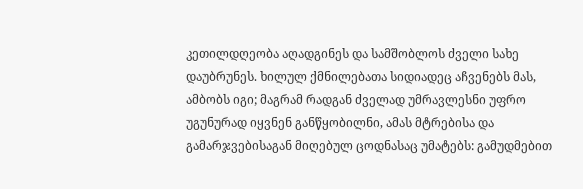კეთილდღეობა აღადგინეს და სამშობლოს ძველი სახე დაუბრუნეს. ხილულ ქმნილებათა სიდიადეც აჩვენებს მას, ამბობს იგი; მაგრამ რადგან ძველად უმრავლესნი უფრო უგუნურად იყვნენ განწყობილნი, ამას მტრებისა და გამარჯვებისაგან მიღებულ ცოდნასაც უმატებს: გამუდმებით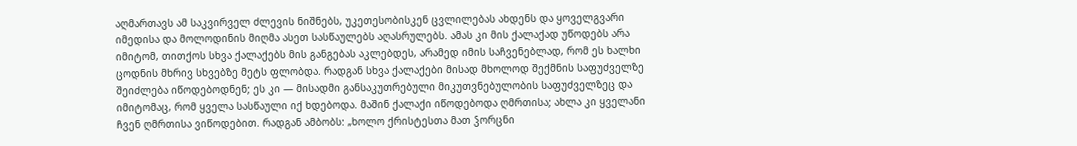აღმართავს ამ საკვირველ ძლევის ნიშნებს, უკეთესობისკენ ცვლილებას ახდენს და ყოველგვარი იმედისა და მოლოდინის მიღმა ასეთ სასწაულებს აღასრულებს. ამას კი მის ქალაქად უწოდებს არა იმიტომ, თითქოს სხვა ქალაქებს მის განგებას აკლებდეს, არამედ იმის საჩვენებლად, რომ ეს ხალხი ცოდნის მხრივ სხვებზე მეტს ფლობდა. რადგან სხვა ქალაქები მისად მხოლოდ შექმნის საფუძველზე შეიძლება იწოდებოდნენ; ეს კი — მისადმი განსაკუთრებული მიკუთვნებულობის საფუძველზეც და იმიტომაც, რომ ყველა სასწაული იქ ხდებოდა. მაშინ ქალაქი იწოდებოდა ღმრთისა; ახლა კი ყველანი ჩვენ ღმრთისა ვიწოდებით. რადგან ამბობს: „ხოლო ქრისტესთა მათ ჴორცნი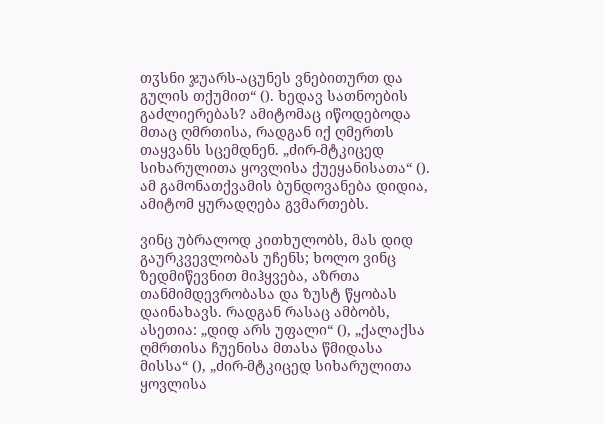თჳსნი ჯუარს-აცუნეს ვნებითურთ და გულის თქუმით“ (). ხედავ სათნოების გაძლიერებას? ამიტომაც იწოდებოდა მთაც ღმრთისა, რადგან იქ ღმერთს თაყვანს სცემდნენ. „ძირ-მტკიცედ სიხარულითა ყოვლისა ქუეყანისათა“ (). ამ გამონათქვამის ბუნდოვანება დიდია, ამიტომ ყურადღება გვმართებს.

ვინც უბრალოდ კითხულობს, მას დიდ გაურკვევლობას უჩენს; ხოლო ვინც ზედმიწევნით მიჰყვება, აზრთა თანმიმდევრობასა და ზუსტ წყობას დაინახავს. რადგან რასაც ამბობს, ასეთია: „დიდ არს უფალი“ (), „ქალაქსა ღმრთისა ჩუენისა მთასა წმიდასა მისსა“ (), „ძირ-მტკიცედ სიხარულითა ყოვლისა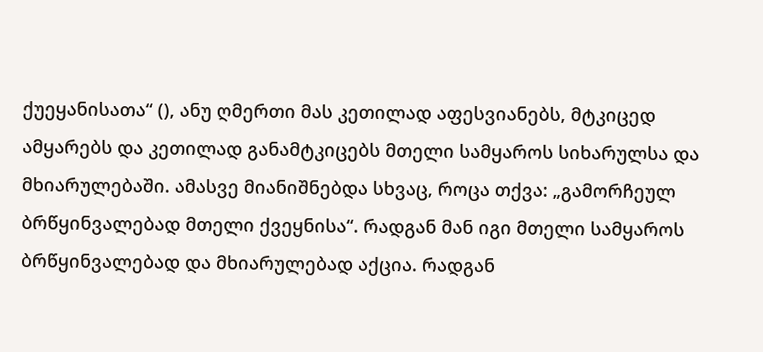ქუეყანისათა“ (), ანუ ღმერთი მას კეთილად აფესვიანებს, მტკიცედ ამყარებს და კეთილად განამტკიცებს მთელი სამყაროს სიხარულსა და მხიარულებაში. ამასვე მიანიშნებდა სხვაც, როცა თქვა: „გამორჩეულ ბრწყინვალებად მთელი ქვეყნისა“. რადგან მან იგი მთელი სამყაროს ბრწყინვალებად და მხიარულებად აქცია. რადგან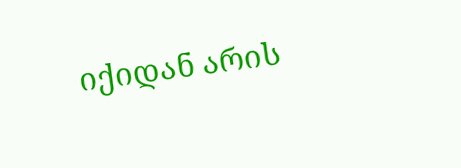იქიდან არის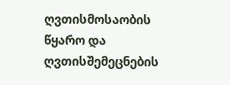ღვთისმოსაობის წყარო და ღვთისშემეცნების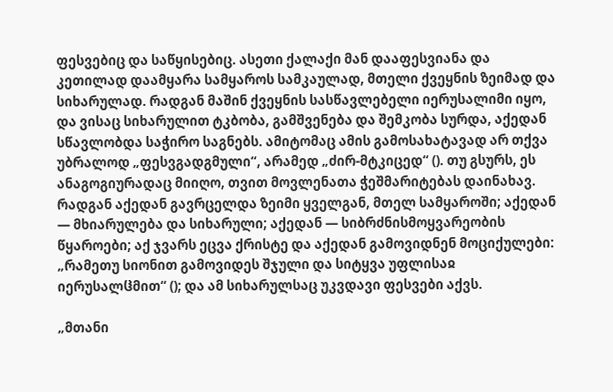ფესვებიც და საწყისებიც. ასეთი ქალაქი მან დააფესვიანა და კეთილად დაამყარა სამყაროს სამკაულად, მთელი ქვეყნის ზეიმად და სიხარულად. რადგან მაშინ ქვეყნის სასწავლებელი იერუსალიმი იყო, და ვისაც სიხარულით ტკბობა, გამშვენება და შემკობა სურდა, აქედან სწავლობდა საჭირო საგნებს. ამიტომაც ამის გამოსახატავად არ თქვა უბრალოდ „ფესვგადგმული“, არამედ „ძირ-მტკიცედ“ (). თუ გსურს, ეს ანაგოგიურადაც მიიღო, თვით მოვლენათა ჭეშმარიტებას დაინახავ. რადგან აქედან გავრცელდა ზეიმი ყველგან, მთელ სამყაროში; აქედან — მხიარულება და სიხარული; აქედან — სიბრძნისმოყვარეობის წყაროები; აქ ჯვარს ეცვა ქრისტე და აქედან გამოვიდნენ მოციქულები: „რამეთუ სიონით გამოვიდეს შჯული და სიტყვა უფლისაჲ იერუსალჱმით“ (); და ამ სიხარულსაც უკვდავი ფესვები აქვს.

„მთანი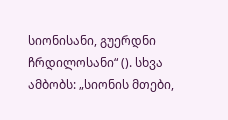სიონისანი, გუერდნი ჩრდილოსანი“ (). სხვა ამბობს: „სიონის მთები,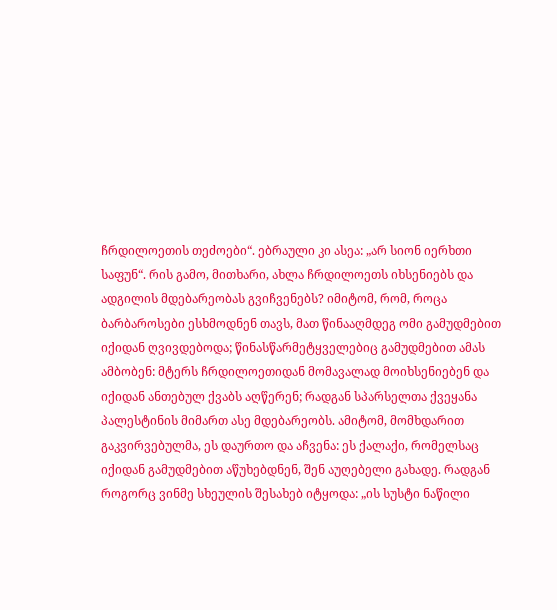ჩრდილოეთის თეძოები“. ებრაული კი ასეა: „არ სიონ იერხთი საფუნ“. რის გამო, მითხარი, ახლა ჩრდილოეთს იხსენიებს და ადგილის მდებარეობას გვიჩვენებს? იმიტომ, რომ, როცა ბარბაროსები ესხმოდნენ თავს, მათ წინააღმდეგ ომი გამუდმებით იქიდან ღვივდებოდა; წინასწარმეტყველებიც გამუდმებით ამას ამბობენ: მტერს ჩრდილოეთიდან მომავალად მოიხსენიებენ და იქიდან ანთებულ ქვაბს აღწერენ; რადგან სპარსელთა ქვეყანა პალესტინის მიმართ ასე მდებარეობს. ამიტომ, მომხდარით გაკვირვებულმა, ეს დაურთო და აჩვენა: ეს ქალაქი, რომელსაც იქიდან გამუდმებით აწუხებდნენ, შენ აუღებელი გახადე. რადგან როგორც ვინმე სხეულის შესახებ იტყოდა: „ის სუსტი ნაწილი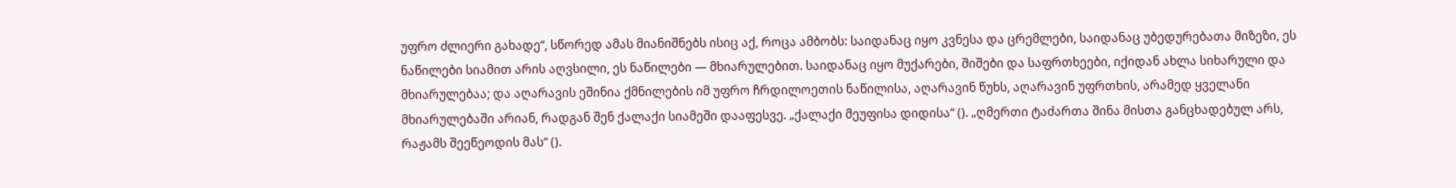უფრო ძლიერი გახადე“, სწორედ ამას მიანიშნებს ისიც აქ, როცა ამბობს: საიდანაც იყო კვნესა და ცრემლები, საიდანაც უბედურებათა მიზეზი, ეს ნაწილები სიამით არის აღვსილი, ეს ნაწილები — მხიარულებით. საიდანაც იყო მუქარები, შიშები და საფრთხეები, იქიდან ახლა სიხარული და მხიარულებაა; და აღარავის ეშინია ქმნილების იმ უფრო ჩრდილოეთის ნაწილისა, აღარავინ წუხს, აღარავინ უფრთხის, არამედ ყველანი მხიარულებაში არიან, რადგან შენ ქალაქი სიამეში დააფესვე. „ქალაქი მეუფისა დიდისა“ (). „ღმერთი ტაძართა შინა მისთა განცხადებულ არს, რაჟამს შეეწეოდის მას“ ().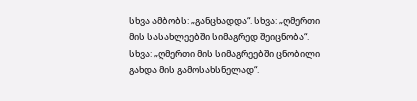სხვა ამბობს: „განცხადდა“. სხვა: „ღმერთი მის სასახლეებში სიმაგრედ შეიცნობა“. სხვა: „ღმერთი მის სიმაგრეებში ცნობილი გახდა მის გამოსახსნელად“.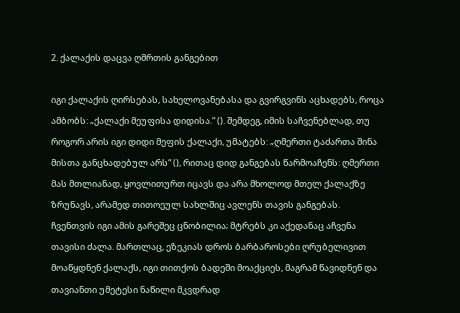2. ქალაქის დაცვა ღმრთის განგებით

იგი ქალაქის ღირსებას, სახელოვანებასა და გვირგვინს აცხადებს, როცა ამბობს: „ქალაქი მეუფისა დიდისა.“ (). შემდეგ, იმის საჩვენებლად, თუ როგორ არის იგი დიდი მეფის ქალაქი, უმატებს: „ღმერთი ტაძართა შინა მისთა განცხადებულ არს“ (), რითაც დიდ განგებას წარმოაჩენს: ღმერთი მას მთლიანად, ყოვლითურთ იცავს და არა მხოლოდ მთელ ქალაქზე ზრუნავს, არამედ თითოეულ სახლშიც ავლენს თავის განგებას. ჩვენთვის იგი ამის გარეშეც ცნობილია; მტრებს კი აქედანაც აჩვენა თავისი ძალა. მართლაც, ეზეკიას დროს ბარბაროსები ღრუბელივით მოაწყდნენ ქალაქს, იგი თითქოს ბადეში მოაქციეს, მაგრამ წავიდნენ და თავიანთი უმეტესი ნაწილი მკვდრად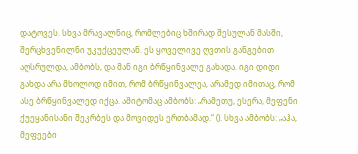დატოვეს. სხვა მრავალნიც, რომლებიც ხშირად შესულან მასში, შერცხვენილნი უკუქცეულან. ეს ყოველივე ღვთის განგებით აღსრულდა, ამბობს, და მან იგი ბრწყინვალე გახადა. იგი დიდი გახდა არა მხოლოდ იმით, რომ ბრწყინვალეა, არამედ იმითაც, რომ ასე ბრწყინვალედ იქცა. ამიტომაც ამბობს: „რამეთუ, ესერა, მეფენი ქუეყანისანი შეკრბეს და მოვიდეს ერთბამად.“ (). სხვა ამბობს: „აჰა, მეფეები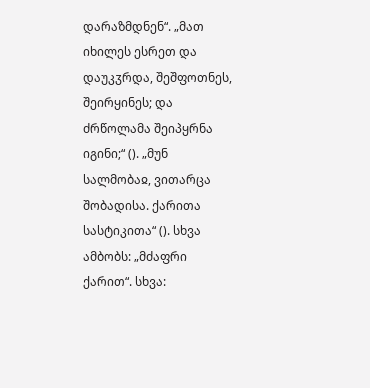დარაზმდნენ“. „მათ იხილეს ესრეთ და დაუკჳრდა, შეშფოთნეს, შეირყინეს; და ძრწოლამა შეიპყრნა იგინი;“ (). „მუნ სალმობაჲ, ვითარცა შობადისა. ქარითა სასტიკითა“ (). სხვა ამბობს: „მძაფრი ქარით“. სხვა: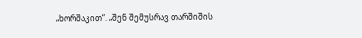„ხორშაკით“. „შენ შემუსრავ თარშიშის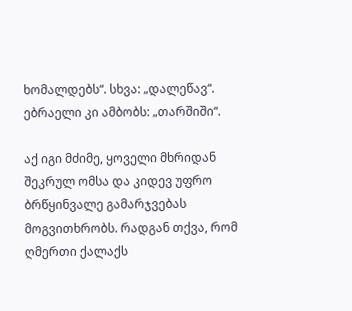ხომალდებს“. სხვა: „დალეწავ“. ებრაელი კი ამბობს: „თარშიში“.

აქ იგი მძიმე, ყოველი მხრიდან შეკრულ ომსა და კიდევ უფრო ბრწყინვალე გამარჯვებას მოგვითხრობს. რადგან თქვა, რომ ღმერთი ქალაქს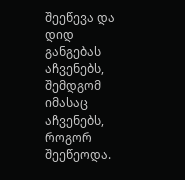შეეწევა და დიდ განგებას აჩვენებს, შემდგომ იმასაც აჩვენებს, როგორ შეეწეოდა.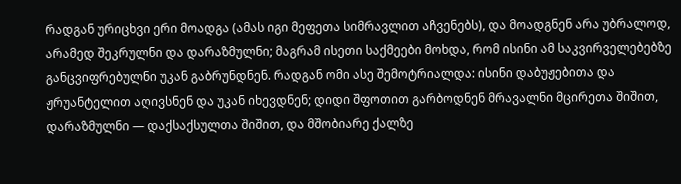რადგან ურიცხვი ერი მოადგა (ამას იგი მეფეთა სიმრავლით აჩვენებს), და მოადგნენ არა უბრალოდ, არამედ შეკრულნი და დარაზმულნი; მაგრამ ისეთი საქმეები მოხდა, რომ ისინი ამ საკვირველებებზე განცვიფრებულნი უკან გაბრუნდნენ. რადგან ომი ასე შემოტრიალდა: ისინი დაბუჟებითა და ჟრუანტელით აღივსნენ და უკან იხევდნენ; დიდი შფოთით გარბოდნენ მრავალნი მცირეთა შიშით, დარაზმულნი — დაქსაქსულთა შიშით, და მშობიარე ქალზე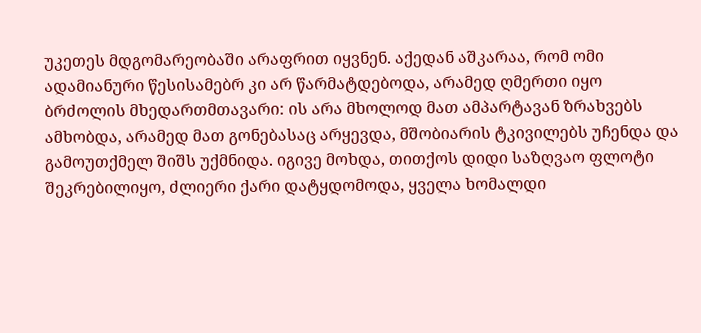უკეთეს მდგომარეობაში არაფრით იყვნენ. აქედან აშკარაა, რომ ომი ადამიანური წესისამებრ კი არ წარმატდებოდა, არამედ ღმერთი იყო ბრძოლის მხედართმთავარი: ის არა მხოლოდ მათ ამპარტავან ზრახვებს ამხობდა, არამედ მათ გონებასაც არყევდა, მშობიარის ტკივილებს უჩენდა და გამოუთქმელ შიშს უქმნიდა. იგივე მოხდა, თითქოს დიდი საზღვაო ფლოტი შეკრებილიყო, ძლიერი ქარი დატყდომოდა, ყველა ხომალდი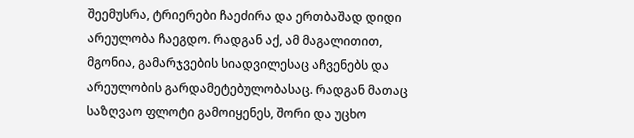შეემუსრა, ტრიერები ჩაეძირა და ერთბაშად დიდი არეულობა ჩაეგდო. რადგან აქ, ამ მაგალითით, მგონია, გამარჯვების სიადვილესაც აჩვენებს და არეულობის გარდამეტებულობასაც. რადგან მათაც საზღვაო ფლოტი გამოიყენეს, შორი და უცხო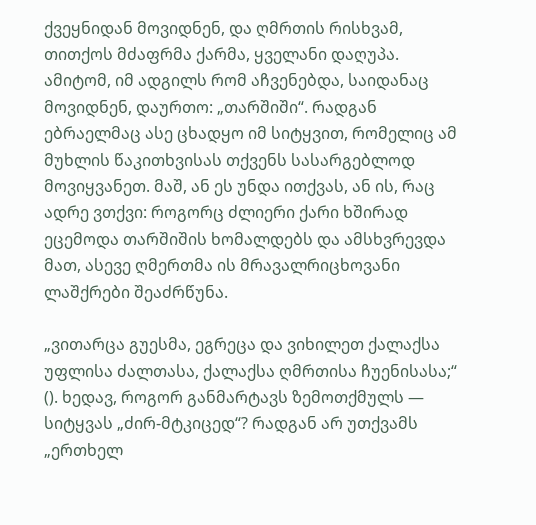ქვეყნიდან მოვიდნენ, და ღმრთის რისხვამ, თითქოს მძაფრმა ქარმა, ყველანი დაღუპა. ამიტომ, იმ ადგილს რომ აჩვენებდა, საიდანაც მოვიდნენ, დაურთო: „თარშიში“. რადგან ებრაელმაც ასე ცხადყო იმ სიტყვით, რომელიც ამ მუხლის წაკითხვისას თქვენს სასარგებლოდ მოვიყვანეთ. მაშ, ან ეს უნდა ითქვას, ან ის, რაც ადრე ვთქვი: როგორც ძლიერი ქარი ხშირად ეცემოდა თარშიშის ხომალდებს და ამსხვრევდა მათ, ასევე ღმერთმა ის მრავალრიცხოვანი ლაშქრები შეაძრწუნა.

„ვითარცა გუესმა, ეგრეცა და ვიხილეთ ქალაქსა უფლისა ძალთასა, ქალაქსა ღმრთისა ჩუენისასა;“ (). ხედავ, როგორ განმარტავს ზემოთქმულს — სიტყვას „ძირ-მტკიცედ“? რადგან არ უთქვამს „ერთხელ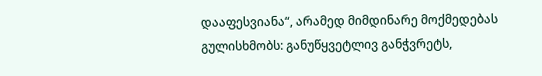დააფესვიანა“, არამედ მიმდინარე მოქმედებას გულისხმობს: განუწყვეტლივ განჭვრეტს,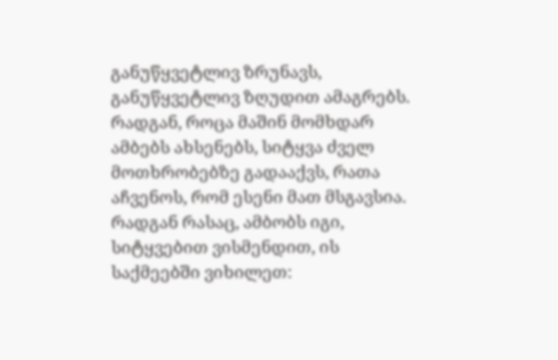განუწყვეტლივ ზრუნავს, განუწყვეტლივ ზღუდით ამაგრებს. რადგან, როცა მაშინ მომხდარ ამბებს ახსენებს, სიტყვა ძველ მოთხრობებზე გადააქვს, რათა აჩვენოს, რომ ესენი მათ მსგავსია. რადგან რასაც, ამბობს იგი, სიტყვებით ვისმენდით, ის საქმეებში ვიხილეთ: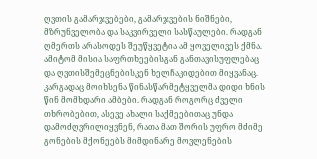ღვთის გამარჯვებები, გამარჯვების ნიშნები, მზრუნველობა და საკვირველი სასწაულები. რადგან ღმერთს არასოდეს შეუწყვეტია ამ ყოველივეს ქმნა. ამიტომ მისია საფრთხეებისგან განთავისუფლებაც და ღვთისშემეცნებისკენ ხელჩაკიდებით მიყვანაც. კარგადაც მოიხსენა წინასწარმეტყველმა დიდი ხნის წინ მომხდარი ამბები. რადგან როგორც ძველი თხრობებით, ასევე ახალი საქმეებითაც უნდა დამოძღვრილიყვნენ, რათა მათ შორის უფრო მძიმე გონების მქონეებს მიმდინარე მოვლენების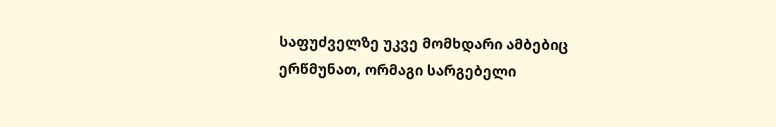საფუძველზე უკვე მომხდარი ამბებიც ერწმუნათ, ორმაგი სარგებელი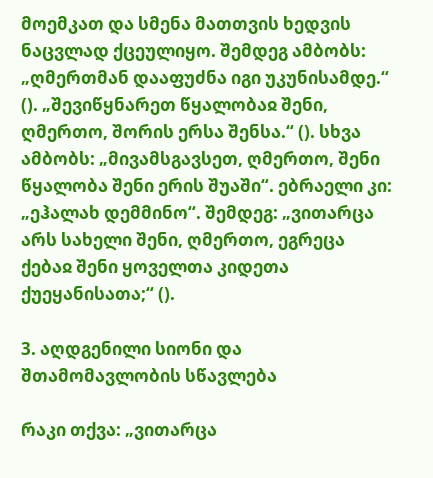მოემკათ და სმენა მათთვის ხედვის ნაცვლად ქცეულიყო. შემდეგ ამბობს: „ღმერთმან დააფუძნა იგი უკუნისამდე.“ (). „შევიწყნარეთ წყალობაჲ შენი, ღმერთო, შორის ერსა შენსა.“ (). სხვა ამბობს: „მივამსგავსეთ, ღმერთო, შენი წყალობა შენი ერის შუაში“. ებრაელი კი: „ეჰალახ დემმინო“. შემდეგ: „ვითარცა არს სახელი შენი, ღმერთო, ეგრეცა ქებაჲ შენი ყოველთა კიდეთა ქუეყანისათა;“ ().

3. აღდგენილი სიონი და შთამომავლობის სწავლება

რაკი თქვა: „ვითარცა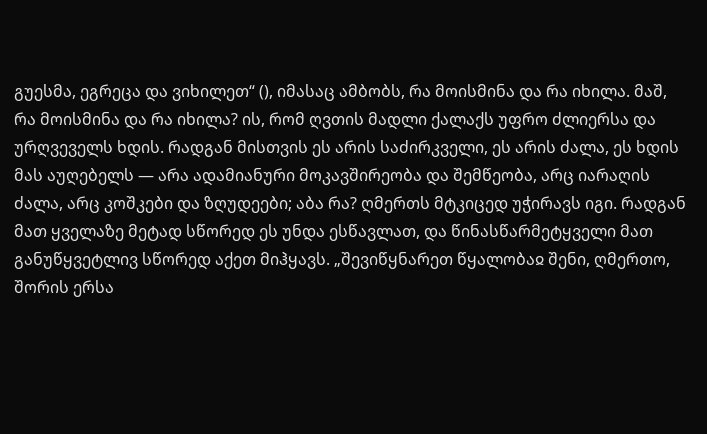გუესმა, ეგრეცა და ვიხილეთ“ (), იმასაც ამბობს, რა მოისმინა და რა იხილა. მაშ, რა მოისმინა და რა იხილა? ის, რომ ღვთის მადლი ქალაქს უფრო ძლიერსა და ურღვეველს ხდის. რადგან მისთვის ეს არის საძირკველი, ეს არის ძალა, ეს ხდის მას აუღებელს — არა ადამიანური მოკავშირეობა და შემწეობა, არც იარაღის ძალა, არც კოშკები და ზღუდეები; აბა რა? ღმერთს მტკიცედ უჭირავს იგი. რადგან მათ ყველაზე მეტად სწორედ ეს უნდა ესწავლათ, და წინასწარმეტყველი მათ განუწყვეტლივ სწორედ აქეთ მიჰყავს. „შევიწყნარეთ წყალობაჲ შენი, ღმერთო, შორის ერსა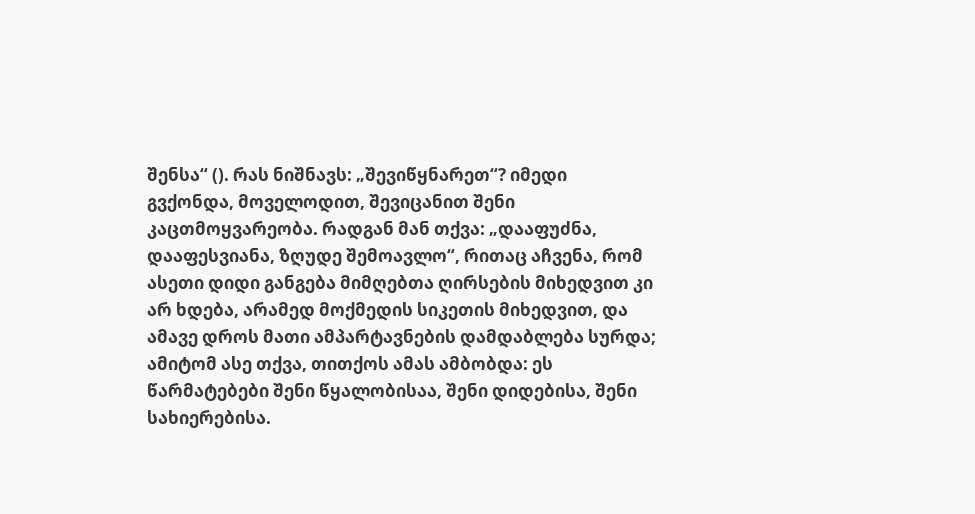შენსა“ (). რას ნიშნავს: „შევიწყნარეთ“? იმედი გვქონდა, მოველოდით, შევიცანით შენი კაცთმოყვარეობა. რადგან მან თქვა: „დააფუძნა, დააფესვიანა, ზღუდე შემოავლო“, რითაც აჩვენა, რომ ასეთი დიდი განგება მიმღებთა ღირსების მიხედვით კი არ ხდება, არამედ მოქმედის სიკეთის მიხედვით, და ამავე დროს მათი ამპარტავნების დამდაბლება სურდა; ამიტომ ასე თქვა, თითქოს ამას ამბობდა: ეს წარმატებები შენი წყალობისაა, შენი დიდებისა, შენი სახიერებისა.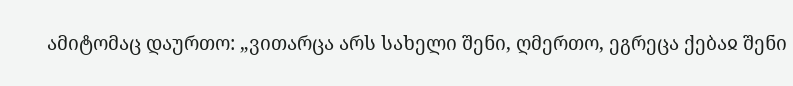ამიტომაც დაურთო: „ვითარცა არს სახელი შენი, ღმერთო, ეგრეცა ქებაჲ შენი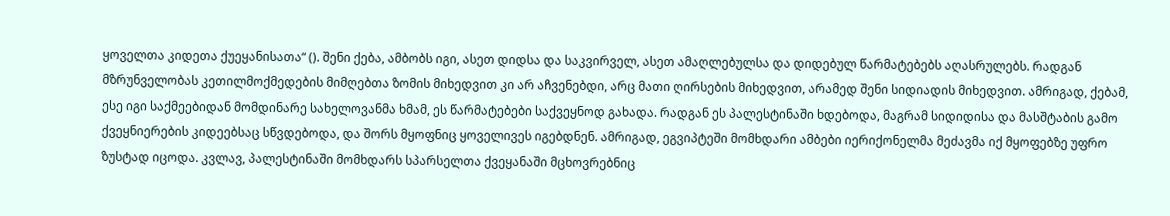ყოველთა კიდეთა ქუეყანისათა“ (). შენი ქება, ამბობს იგი, ასეთ დიდსა და საკვირველ, ასეთ ამაღლებულსა და დიდებულ წარმატებებს აღასრულებს. რადგან მზრუნველობას კეთილმოქმედების მიმღებთა ზომის მიხედვით კი არ აჩვენებდი, არც მათი ღირსების მიხედვით, არამედ შენი სიდიადის მიხედვით. ამრიგად, ქებამ, ესე იგი საქმეებიდან მომდინარე სახელოვანმა ხმამ, ეს წარმატებები საქვეყნოდ გახადა. რადგან ეს პალესტინაში ხდებოდა, მაგრამ სიდიდისა და მასშტაბის გამო ქვეყნიერების კიდეებსაც სწვდებოდა, და შორს მყოფნიც ყოველივეს იგებდნენ. ამრიგად, ეგვიპტეში მომხდარი ამბები იერიქონელმა მეძავმა იქ მყოფებზე უფრო ზუსტად იცოდა. კვლავ, პალესტინაში მომხდარს სპარსელთა ქვეყანაში მცხოვრებნიც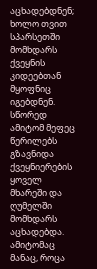აცხადებდნენ; ხოლო თვით სპარსეთში მომხდარს ქვეყნის კიდეებთან მყოფნიც იგებდნენ. სწორედ ამიტომ მეფეც წერილებს გზავნიდა ქვეყნიერების ყოველ მხარეში და ღუმელში მომხდარს აცხადებდა. ამიტომაც მანაც, როცა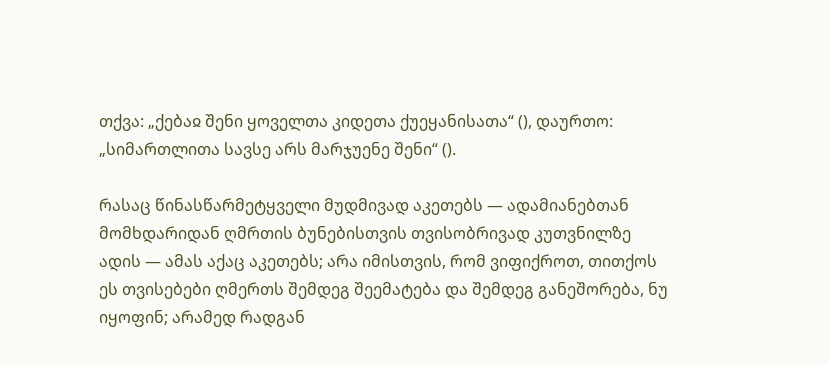თქვა: „ქებაჲ შენი ყოველთა კიდეთა ქუეყანისათა“ (), დაურთო: „სიმართლითა სავსე არს მარჯუენე შენი“ ().

რასაც წინასწარმეტყველი მუდმივად აკეთებს — ადამიანებთან მომხდარიდან ღმრთის ბუნებისთვის თვისობრივად კუთვნილზე ადის — ამას აქაც აკეთებს; არა იმისთვის, რომ ვიფიქროთ, თითქოს ეს თვისებები ღმერთს შემდეგ შეემატება და შემდეგ განეშორება, ნუ იყოფინ; არამედ რადგან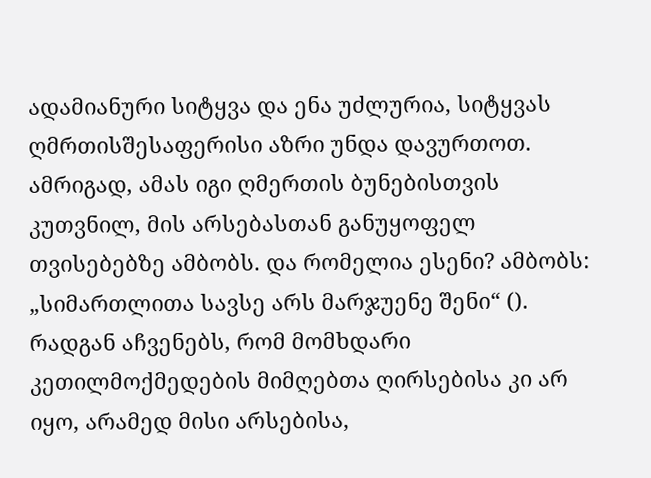ადამიანური სიტყვა და ენა უძლურია, სიტყვას ღმრთისშესაფერისი აზრი უნდა დავურთოთ. ამრიგად, ამას იგი ღმერთის ბუნებისთვის კუთვნილ, მის არსებასთან განუყოფელ თვისებებზე ამბობს. და რომელია ესენი? ამბობს: „სიმართლითა სავსე არს მარჯუენე შენი“ (). რადგან აჩვენებს, რომ მომხდარი კეთილმოქმედების მიმღებთა ღირსებისა კი არ იყო, არამედ მისი არსებისა,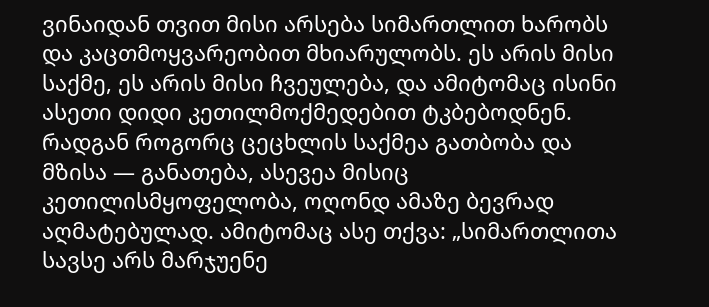ვინაიდან თვით მისი არსება სიმართლით ხარობს და კაცთმოყვარეობით მხიარულობს. ეს არის მისი საქმე, ეს არის მისი ჩვეულება, და ამიტომაც ისინი ასეთი დიდი კეთილმოქმედებით ტკბებოდნენ. რადგან როგორც ცეცხლის საქმეა გათბობა და მზისა — განათება, ასევეა მისიც კეთილისმყოფელობა, ოღონდ ამაზე ბევრად აღმატებულად. ამიტომაც ასე თქვა: „სიმართლითა სავსე არს მარჯუენე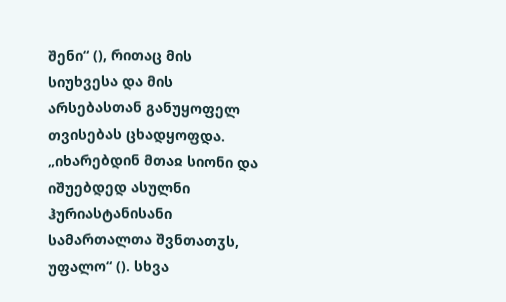შენი“ (), რითაც მის სიუხვესა და მის არსებასთან განუყოფელ თვისებას ცხადყოფდა. „იხარებდინ მთაჲ სიონი და იშუებდედ ასულნი ჰურიასტანისანი სამართალთა შვნთათჳს, უფალო“ (). სხვა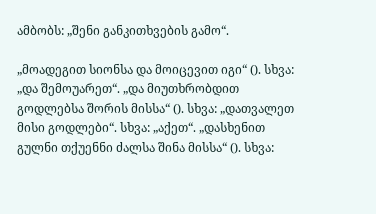ამბობს: „შენი განკითხვების გამო“.

„მოადეგით სიონსა და მოიცევით იგი“ (). სხვა: „და შემოუარეთ“. „და მიუთხრობდით გოდლებსა შორის მისსა“ (). სხვა: „დათვალეთ მისი გოდლები“. სხვა: „აქეთ“. „დასხენით გულნი თქუენნი ძალსა შინა მისსა“ (). სხვა: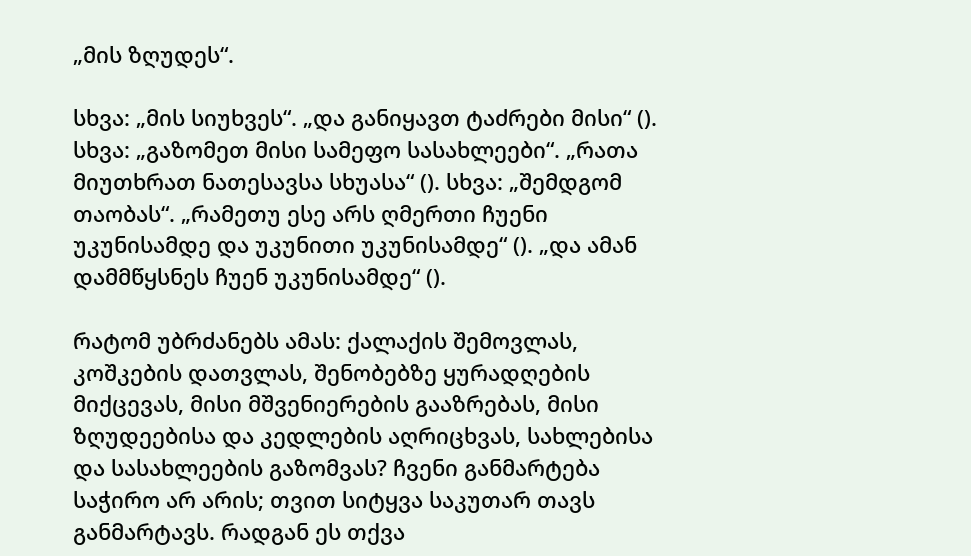„მის ზღუდეს“.

სხვა: „მის სიუხვეს“. „და განიყავთ ტაძრები მისი“ (). სხვა: „გაზომეთ მისი სამეფო სასახლეები“. „რათა მიუთხრათ ნათესავსა სხუასა“ (). სხვა: „შემდგომ თაობას“. „რამეთუ ესე არს ღმერთი ჩუენი უკუნისამდე და უკუნითი უკუნისამდე“ (). „და ამან დამმწყსნეს ჩუენ უკუნისამდე“ ().

რატომ უბრძანებს ამას: ქალაქის შემოვლას, კოშკების დათვლას, შენობებზე ყურადღების მიქცევას, მისი მშვენიერების გააზრებას, მისი ზღუდეებისა და კედლების აღრიცხვას, სახლებისა და სასახლეების გაზომვას? ჩვენი განმარტება საჭირო არ არის; თვით სიტყვა საკუთარ თავს განმარტავს. რადგან ეს თქვა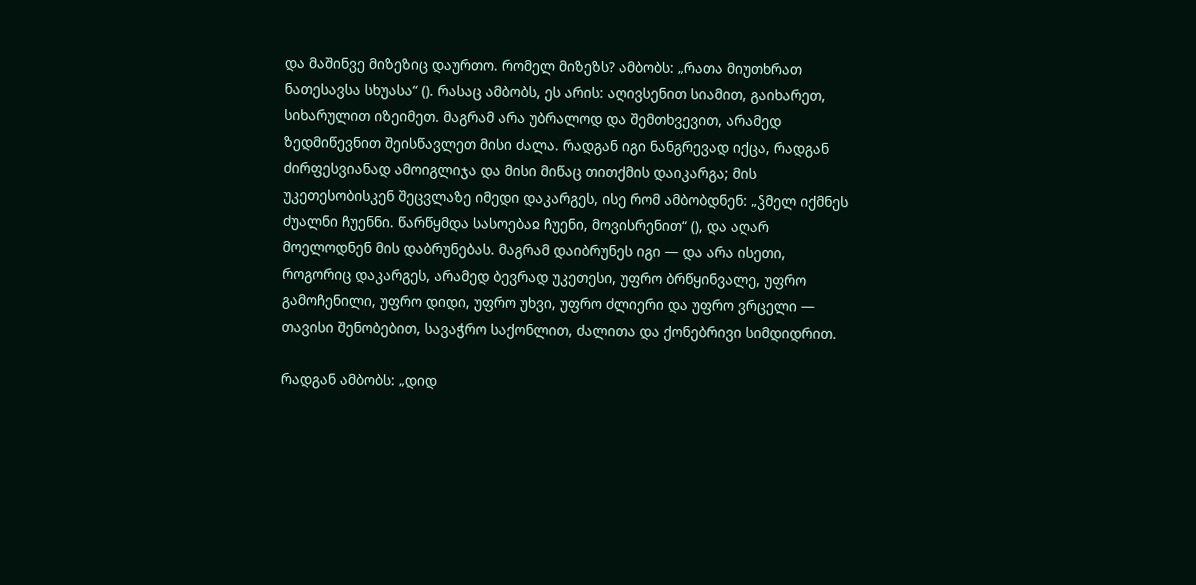და მაშინვე მიზეზიც დაურთო. რომელ მიზეზს? ამბობს: „რათა მიუთხრათ ნათესავსა სხუასა“ (). რასაც ამბობს, ეს არის: აღივსენით სიამით, გაიხარეთ, სიხარულით იზეიმეთ. მაგრამ არა უბრალოდ და შემთხვევით, არამედ ზედმიწევნით შეისწავლეთ მისი ძალა. რადგან იგი ნანგრევად იქცა, რადგან ძირფესვიანად ამოიგლიჯა და მისი მიწაც თითქმის დაიკარგა; მის უკეთესობისკენ შეცვლაზე იმედი დაკარგეს, ისე რომ ამბობდნენ: „ჴმელ იქმნეს ძუალნი ჩუენნი. წარწყმდა სასოებაჲ ჩუენი, მოვისრენით“ (), და აღარ მოელოდნენ მის დაბრუნებას. მაგრამ დაიბრუნეს იგი — და არა ისეთი, როგორიც დაკარგეს, არამედ ბევრად უკეთესი, უფრო ბრწყინვალე, უფრო გამოჩენილი, უფრო დიდი, უფრო უხვი, უფრო ძლიერი და უფრო ვრცელი — თავისი შენობებით, სავაჭრო საქონლით, ძალითა და ქონებრივი სიმდიდრით.

რადგან ამბობს: „დიდ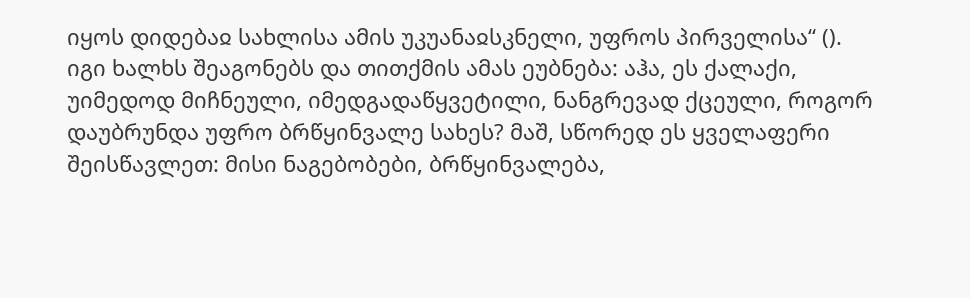იყოს დიდებაჲ სახლისა ამის უკუანაჲსკნელი, უფროს პირველისა“ (). იგი ხალხს შეაგონებს და თითქმის ამას ეუბნება: აჰა, ეს ქალაქი, უიმედოდ მიჩნეული, იმედგადაწყვეტილი, ნანგრევად ქცეული, როგორ დაუბრუნდა უფრო ბრწყინვალე სახეს? მაშ, სწორედ ეს ყველაფერი შეისწავლეთ: მისი ნაგებობები, ბრწყინვალება,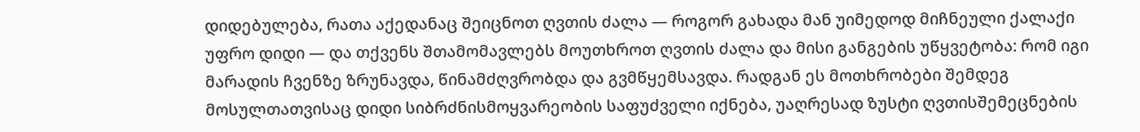დიდებულება, რათა აქედანაც შეიცნოთ ღვთის ძალა — როგორ გახადა მან უიმედოდ მიჩნეული ქალაქი უფრო დიდი — და თქვენს შთამომავლებს მოუთხროთ ღვთის ძალა და მისი განგების უწყვეტობა: რომ იგი მარადის ჩვენზე ზრუნავდა, წინამძღვრობდა და გვმწყემსავდა. რადგან ეს მოთხრობები შემდეგ მოსულთათვისაც დიდი სიბრძნისმოყვარეობის საფუძველი იქნება, უაღრესად ზუსტი ღვთისშემეცნების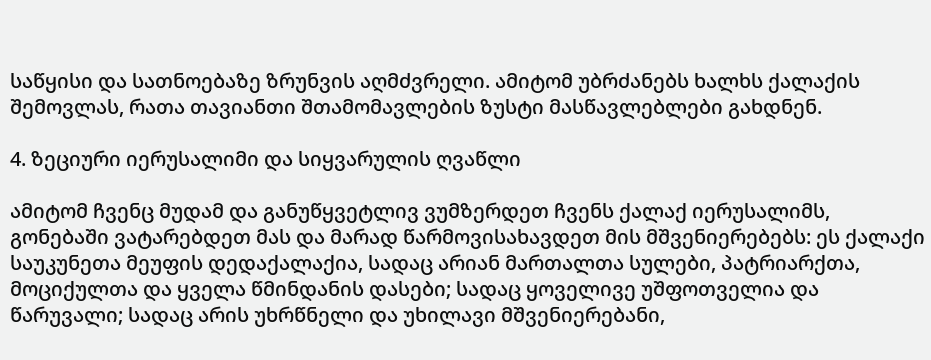საწყისი და სათნოებაზე ზრუნვის აღმძვრელი. ამიტომ უბრძანებს ხალხს ქალაქის შემოვლას, რათა თავიანთი შთამომავლების ზუსტი მასწავლებლები გახდნენ.

4. ზეციური იერუსალიმი და სიყვარულის ღვაწლი

ამიტომ ჩვენც მუდამ და განუწყვეტლივ ვუმზერდეთ ჩვენს ქალაქ იერუსალიმს, გონებაში ვატარებდეთ მას და მარად წარმოვისახავდეთ მის მშვენიერებებს: ეს ქალაქი საუკუნეთა მეუფის დედაქალაქია, სადაც არიან მართალთა სულები, პატრიარქთა, მოციქულთა და ყველა წმინდანის დასები; სადაც ყოველივე უშფოთველია და წარუვალი; სადაც არის უხრწნელი და უხილავი მშვენიერებანი,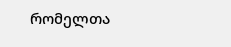რომელთა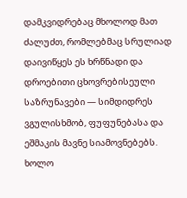დამკვიდრებაც მხოლოდ მათ ძალუძთ, რომლებმაც სრულიად დაივიწყეს ეს ხრწნადი და დროებითი ცხოვრებისეული საზრუნავები — სიმდიდრეს ვგულისხმობ, ფუფუნებასა და ეშმაკის მავნე სიამოვნებებს. ხოლო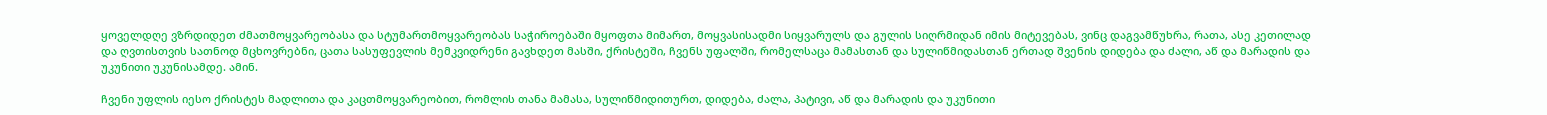ყოველდღე ვზრდიდეთ ძმათმოყვარეობასა და სტუმართმოყვარეობას საჭიროებაში მყოფთა მიმართ, მოყვასისადმი სიყვარულს და გულის სიღრმიდან იმის მიტევებას, ვინც დაგვამწუხრა, რათა, ასე კეთილად და ღვთისთვის სათნოდ მცხოვრებნი, ცათა სასუფევლის მემკვიდრენი გავხდეთ მასში, ქრისტეში, ჩვენს უფალში, რომელსაცა მამასთან და სულიწმიდასთან ერთად შვენის დიდება და ძალი, აწ და მარადის და უკუნითი უკუნისამდე. ამინ.

ჩვენი უფლის იესო ქრისტეს მადლითა და კაცთმოყვარეობით, რომლის თანა მამასა, სულიწმიდითურთ, დიდება, ძალა, პატივი, აწ და მარადის და უკუნითი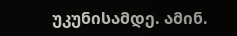უკუნისამდე. ამინ.